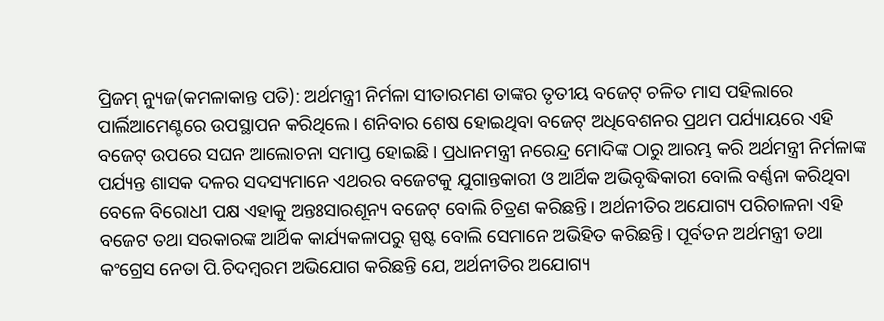ପ୍ରିଜମ୍ ନ୍ୟୁଜ(କମଳାକାନ୍ତ ପତି): ଅର୍ଥମନ୍ତ୍ରୀ ନିର୍ମଳା ସୀତାରମଣ ତାଙ୍କର ତୃତୀୟ ବଜେଟ୍ ଚଳିତ ମାସ ପହିଲାରେ ପାର୍ଲିଆମେଣ୍ଟରେ ଉପସ୍ଥାପନ କରିଥିଲେ। ଶନିବାର ଶେଷ ହୋଇଥିବା ବଜେଟ୍ ଅଧିବେଶନର ପ୍ରଥମ ପର୍ଯ୍ୟାୟରେ ଏହି ବଜେଟ୍ ଉପରେ ସଘନ ଆଲୋଚନା ସମାପ୍ତ ହୋଇଛି। ପ୍ରଧାନମନ୍ତ୍ରୀ ନରେନ୍ଦ୍ର ମୋଦିଙ୍କ ଠାରୁ ଆରମ୍ଭ କରି ଅର୍ଥମନ୍ତ୍ରୀ ନିର୍ମଳାଙ୍କ ପର୍ଯ୍ୟନ୍ତ ଶାସକ ଦଳର ସଦସ୍ୟମାନେ ଏଥରର ବଜେଟକୁ ଯୁଗାନ୍ତକାରୀ ଓ ଆର୍ଥିକ ଅଭିବୃଦ୍ଧିକାରୀ ବୋଲି ବର୍ଣ୍ଣନା କରିଥିବା ବେଳେ ବିରୋଧୀ ପକ୍ଷ ଏହାକୁ ଅନ୍ତଃସାରଶୂନ୍ୟ ବଜେଟ୍ ବୋଲି ଚିତ୍ରଣ କରିଛନ୍ତି। ଅର୍ଥନୀତିର ଅଯୋଗ୍ୟ ପରିଚାଳନା ଏହି ବଜେଟ ତଥା ସରକାରଙ୍କ ଆର୍ଥିକ କାର୍ଯ୍ୟକଳାପରୁ ସ୍ପଷ୍ଟ ବୋଲି ସେମାନେ ଅଭିହିତ କରିଛନ୍ତି। ପୂର୍ବତନ ଅର୍ଥମନ୍ତ୍ରୀ ତଥା କଂଗ୍ରେସ ନେତା ପି.ଚିଦମ୍ବରମ ଅଭିଯୋଗ କରିଛନ୍ତି ଯେ, ଅର୍ଥନୀତିର ଅଯୋଗ୍ୟ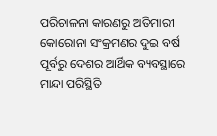ପରିଚାଳନା କାରଣରୁ ଅତିମାରୀ କୋରୋନା ସଂକ୍ରମଣର ଦୁଇ ବର୍ଷ ପୂର୍ବରୁ ଦେଶର ଆର୍ଥିକ ବ୍ୟବସ୍ଥାରେ ମାନ୍ଦା ପରିସ୍ଥିତି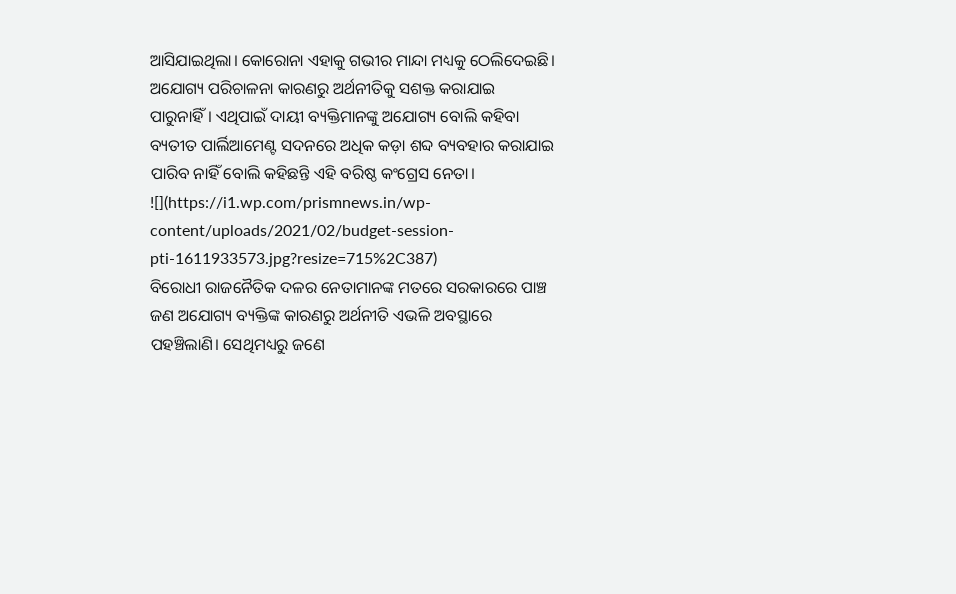ଆସିଯାଇଥିଲା। କୋରୋନା ଏହାକୁ ଗଭୀର ମାନ୍ଦା ମଧ୍ୟକୁ ଠେଲିଦେଇଛି। ଅଯୋଗ୍ୟ ପରିଚାଳନା କାରଣରୁ ଅର୍ଥନୀତିକୁ ସଶକ୍ତ କରାଯାଇ ପାରୁନାହିଁ। ଏଥିପାଇଁ ଦାୟୀ ବ୍ୟକ୍ତିମାନଙ୍କୁ ଅଯୋଗ୍ୟ ବୋଲି କହିବା ବ୍ୟତୀତ ପାର୍ଲିଆମେଣ୍ଟ ସଦନରେ ଅଧିକ କଡ଼ା ଶବ୍ଦ ବ୍ୟବହାର କରାଯାଇ ପାରିବ ନାହିଁ ବୋଲି କହିଛନ୍ତି ଏହି ବରିଷ୍ଠ କଂଗ୍ରେସ ନେତା।
![](https://i1.wp.com/prismnews.in/wp-content/uploads/2021/02/budget-session-pti-1611933573.jpg?resize=715%2C387)
ବିରୋଧୀ ରାଜନୈତିକ ଦଳର ନେତାମାନଙ୍କ ମତରେ ସରକାରରେ ପାଞ୍ଚ ଜଣ ଅଯୋଗ୍ୟ ବ୍ୟକ୍ତିଙ୍କ କାରଣରୁ ଅର୍ଥନୀତି ଏଭଳି ଅବସ୍ଥାରେ ପହଞ୍ଚିଲାଣି। ସେଥିମଧ୍ୟରୁ ଜଣେ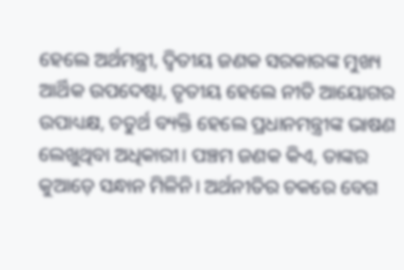ହେଲେ ଅର୍ଥମନ୍ତ୍ରୀ, ଦ୍ଵିତୀୟ ଜଣକ ସରକାରଙ୍କ ମୁଖ୍ୟ ଆର୍ଥିକ ଉପଦେଷ୍ଟା, ତୃତୀୟ ହେଲେ ନୀତି ଆୟୋଗର ଉପାଧ୍ୟକ୍ଷ, ଚତୁର୍ଥ ବ୍ୟକ୍ତି ହେଲେ ପ୍ରଧାନମନ୍ତ୍ରୀଙ୍କ ଭାଷଣ ଲେଖୁଥିବା ଅଧିକାରୀ। ପଞ୍ଚମ ଜଣକ କିଏ, ତାଙ୍କର କୁଆଡ଼େ ସନ୍ଧାନ ମିଳିନି। ଅର୍ଥନୀତିର ଚକରେ ବେଗ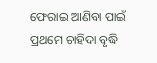ଫେରାଇ ଆଣିବା ପାଇଁ ପ୍ରଥମେ ଚାହିଦା ବୃଦ୍ଧି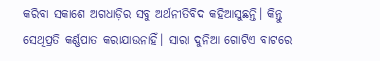କରିବା ସକାଶେ ଅଗଧାଡ଼ିର ସବୁ ଅର୍ଥନୀତିବିଦ କହିଆସୁଛନ୍ତି। କିନ୍ତୁ ସେଥିପ୍ରତି କର୍ଣ୍ଣପାତ କରାଯାଉନାହିଁ। ସାରା ଦୁନିଆ ଗୋଟିଏ ବାଟରେ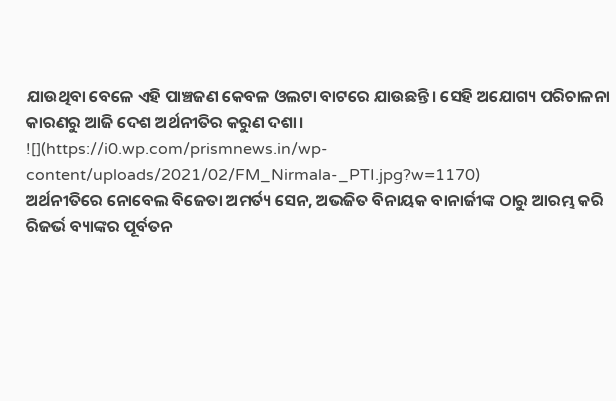ଯାଉଥିବା ବେଳେ ଏହି ପାଞ୍ଚଜଣ କେବଳ ଓଲଟା ବାଟରେ ଯାଉଛନ୍ତି। ସେହି ଅଯୋଗ୍ୟ ପରିଚାଳନା କାରଣରୁ ଆଜି ଦେଶ ଅର୍ଥନୀତିର କରୁଣ ଦଶା।
![](https://i0.wp.com/prismnews.in/wp-content/uploads/2021/02/FM_Nirmala-_PTI.jpg?w=1170)
ଅର୍ଥନୀତିରେ ନୋବେଲ ବିଜେତା ଅମର୍ତ୍ୟ ସେନ, ଅଭଜିତ ବିନାୟକ ବାନାର୍ଜୀଙ୍କ ଠାରୁ ଆରମ୍ଭ କରି ରିଜର୍ଭ ବ୍ୟାଙ୍କର ପୂର୍ବତନ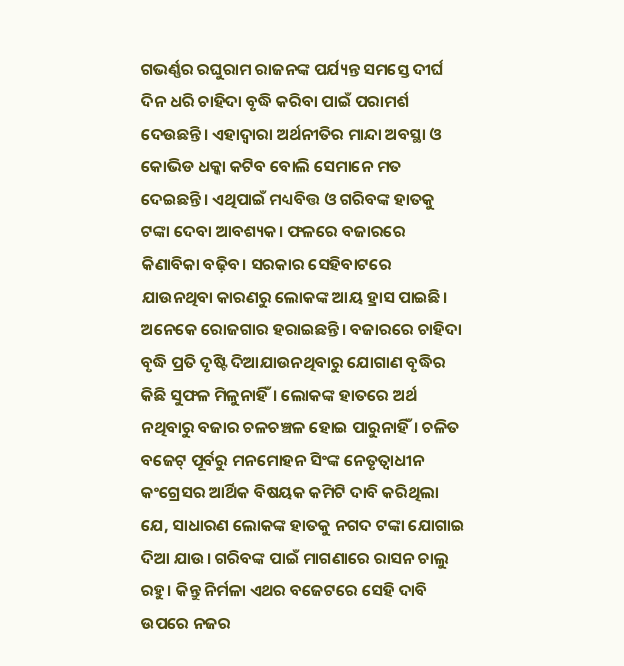ଗଭର୍ଣ୍ଣର ରଘୁରାମ ରାଜନଙ୍କ ପର୍ଯ୍ୟନ୍ତ ସମସ୍ତେ ଦୀର୍ଘ ଦିନ ଧରି ଚାହିଦା ବୃଦ୍ଧି କରିବା ପାଇଁ ପରାମର୍ଶ ଦେଉଛନ୍ତି। ଏହାଦ୍ୱାରା ଅର୍ଥନୀତିର ମାନ୍ଦା ଅବସ୍ଥା ଓ କୋଭିଡ ଧକ୍କା କଟିବ ବୋଲି ସେମାନେ ମତ ଦେଇଛନ୍ତି। ଏଥିପାଇଁ ମଧ୍ୟବିତ୍ତ ଓ ଗରିବଙ୍କ ହାତକୁ ଟଙ୍କା ଦେବା ଆବଶ୍ୟକ। ଫଳରେ ବଜାରରେ କିଣାବିକା ବଢ଼ିବ। ସରକାର ସେହିବାଟରେ ଯାଉନଥିବା କାରଣରୁ ଲୋକଙ୍କ ଆୟ ହ୍ରାସ ପାଇଛି। ଅନେକେ ରୋଜଗାର ହରାଇଛନ୍ତି। ବଜାରରେ ଚାହିଦା ବୃଦ୍ଧି ପ୍ରତି ଦୃଷ୍ଟି ଦିଆଯାଉନଥିବାରୁ ଯୋଗାଣ ବୃଦ୍ଧିର କିଛି ସୁଫଳ ମିଳୁନାହିଁ। ଲୋକଙ୍କ ହାତରେ ଅର୍ଥ ନଥିବାରୁ ବଜାର ଚଳଚଞ୍ଚଳ ହୋଇ ପାରୁନାହିଁ। ଚଳିତ ବଜେଟ୍ ପୂର୍ବରୁ ମନମୋହନ ସିଂଙ୍କ ନେତୃତ୍ୱାଧୀନ କଂଗ୍ରେସର ଆର୍ଥିକ ବିଷୟକ କମିଟି ଦାବି କରିଥିଲା ଯେ, ସାଧାରଣ ଲୋକଙ୍କ ହାତକୁ ନଗଦ ଟଙ୍କା ଯୋଗାଇ ଦିଆ ଯାଉ। ଗରିବଙ୍କ ପାଇଁ ମାଗଣାରେ ରାସନ ଚାଲୁ ରହୁ। କିନ୍ତୁ ନିର୍ମଳା ଏଥର ବଜେଟରେ ସେହି ଦାବି ଉପରେ ନଜର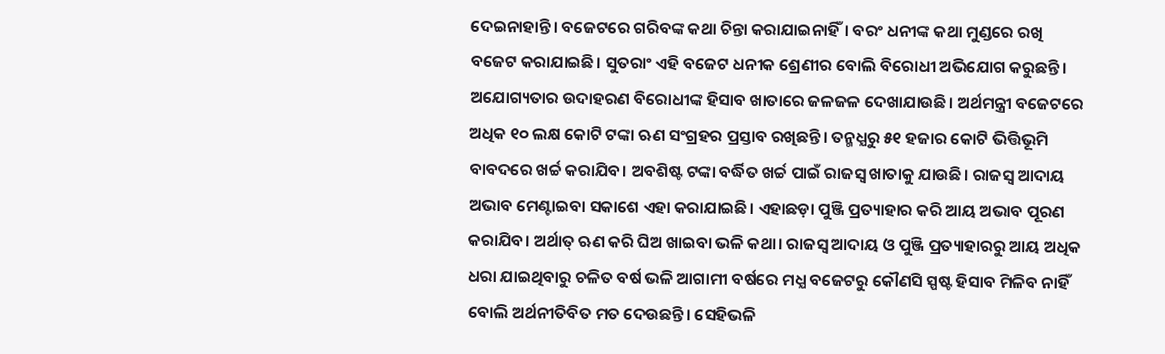ଦେଇନାହାନ୍ତି। ବଜେଟରେ ଗରିବଙ୍କ କଥା ଚିନ୍ତା କରାଯାଇନାହିଁ। ବରଂ ଧନୀଙ୍କ କଥା ମୁଣ୍ଡରେ ରଖି ବଜେଟ କରାଯାଇଛି। ସୁତରାଂ ଏହି ବଜେଟ ଧନୀକ ଶ୍ରେଣୀର ବୋଲି ବିରୋଧୀ ଅଭିଯୋଗ କରୁଛନ୍ତି।
ଅଯୋଗ୍ୟତାର ଉଦାହରଣ ବିରୋଧୀଙ୍କ ହିସାବ ଖାତାରେ ଜଳଜଳ ଦେଖାଯାଉଛି। ଅର୍ଥମନ୍ତ୍ରୀ ବଜେଟରେ ଅଧିକ ୧୦ ଲକ୍ଷ କୋଟି ଟଙ୍କା ଋଣ ସଂଗ୍ରହର ପ୍ରସ୍ତାବ ରଖିଛନ୍ତି। ତନ୍ମଧ୍ଯରୁ ୫୧ ହଜାର କୋଟି ଭିତ୍ତିଭୂମି ବାବଦରେ ଖର୍ଚ୍ଚ କରାଯିବ। ଅବଶିଷ୍ଟ ଟଙ୍କା ବର୍ଦ୍ଧିତ ଖର୍ଚ୍ଚ ପାଇଁ ରାଜସ୍ବ ଖାତାକୁ ଯାଉଛି। ରାଜସ୍ବ ଆଦାୟ ଅଭାବ ମେଣ୍ଟାଇବା ସକାଶେ ଏହା କରାଯାଇଛି। ଏହାଛଡ଼ା ପୁଞ୍ଜି ପ୍ରତ୍ୟାହାର କରି ଆୟ ଅଭାବ ପୂରଣ କରାଯିବ। ଅର୍ଥାତ୍ ଋଣ କରି ଘିଅ ଖାଇବା ଭଳି କଥା। ରାଜସ୍ବ ଆଦାୟ ଓ ପୁଞ୍ଜି ପ୍ରତ୍ୟାହାରରୁ ଆୟ ଅଧିକ ଧରା ଯାଇଥିବାରୁ ଚଳିତ ବର୍ଷ ଭଳି ଆଗାମୀ ବର୍ଷରେ ମଧ୍ଯ ବଜେଟରୁ କୌଣସି ସ୍ପଷ୍ଟ ହିସାବ ମିଳିବ ନାହିଁ ବୋଲି ଅର୍ଥନୀତିବିତ ମତ ଦେଉଛନ୍ତି। ସେହିଭଳି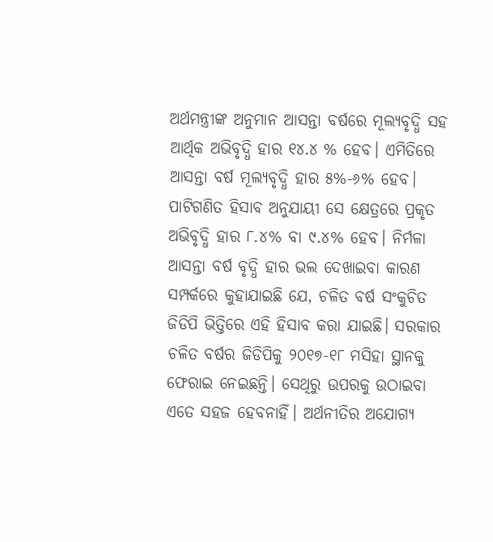ଅର୍ଥମନ୍ତ୍ରୀଙ୍କ ଅନୁମାନ ଆସନ୍ତା ବର୍ଷରେ ମୂଲ୍ୟବୃଦ୍ଧି ସହ ଆର୍ଥିକ ଅଭିବୃଦ୍ଧି ହାର ୧୪.୪ % ହେବ। ଏମିତିରେ ଆସନ୍ତା ବର୍ଷ ମୂଲ୍ୟବୃଦ୍ଧି ହାର ୫%-୬% ହେବ। ପାଟିଗଣିତ ହିସାବ ଅନୁଯାୟୀ ସେ କ୍ଷେତ୍ରରେ ପ୍ରକୃତ ଅଭିବୃଦ୍ଧି ହାର ୮.୪% ବା ୯.୪% ହେବ। ନିର୍ମଳା ଆସନ୍ତା ବର୍ଷ ବୃଦ୍ଧି ହାର ଭଲ ଦେଖାଇବା କାରଣ ସମ୍ପର୍କରେ କୁହାଯାଇଛି ଯେ, ଚଳିତ ବର୍ଷ ସଂକୁଚିତ ଜିଡିପି ଭିତ୍ତିରେ ଏହି ହିସାବ କରା ଯାଇଛି। ସରକାର ଚଳିତ ବର୍ଷର ଜିଡିପିକୁ ୨୦୧୭-୧୮ ମସିହା ସ୍ଥାନକୁ ଫେରାଇ ନେଇଛନ୍ତି। ସେଥିରୁ ଉପରକୁ ଉଠାଇବା ଏତେ ସହଜ ହେବନାହିଁ। ଅର୍ଥନୀତିର ଅଯୋଗ୍ୟ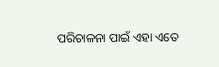ପରିଚାଳନା ପାଇଁ ଏହା ଏତେ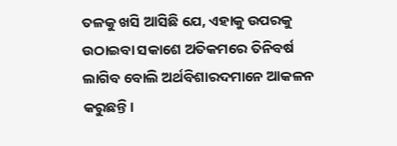ତଳକୁ ଖସି ଆସିଛି ଯେ, ଏହାକୁ ଉପରକୁ ଉଠାଇବା ସକାଶେ ଅତିକମରେ ତିନିବର୍ଷ ଲାଗିବ ବୋଲି ଅର୍ଥବିଶାରଦମାନେ ଆକଳନ କରୁଛନ୍ତି।